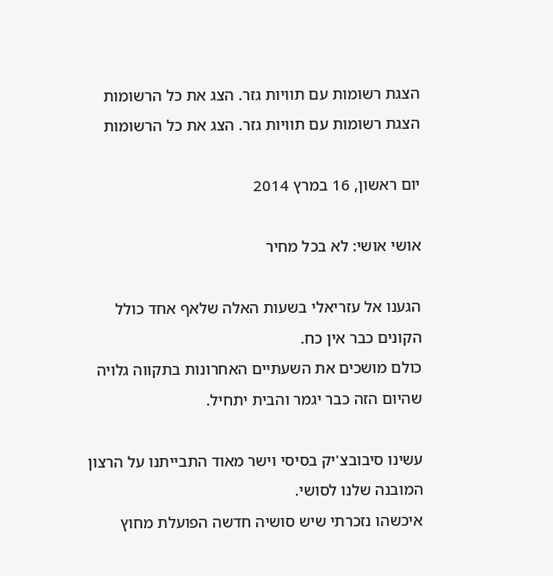הצגת רשומות עם תוויות גזר. הצג את כל הרשומות
הצגת רשומות עם תוויות גזר. הצג את כל הרשומות

יום ראשון, 16 במרץ 2014

אושי אושי: לא בכל מחיר

הגענו אל עזריאלי בשעות האלה שלאף אחד כולל הקונים כבר אין כח.
כולם מושכים את השעתיים האחרונות בתקווה גלויה שהיום הזה כבר יגמר והבית יתחיל.

עשינו סיבובצ'יק בסיסי וישר מאוד התבייתנו על הרצון המובנה שלנו לסושי.
איכשהו נזכרתי שיש סושיה חדשה הפועלת מחוץ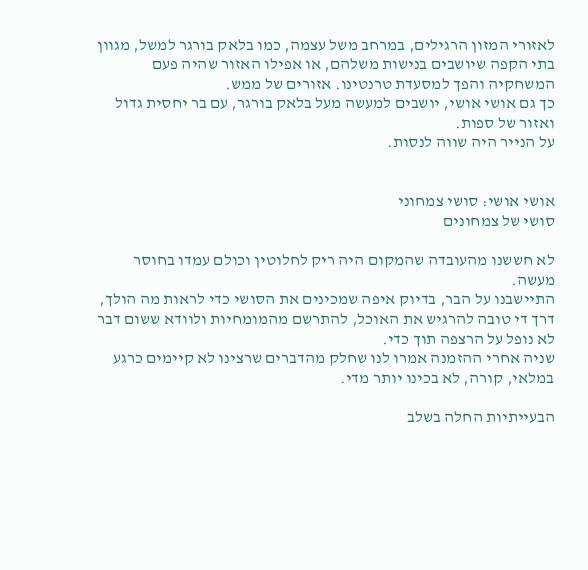לאזורי המזון הרגילים, במרחב משל עצמה, כמו בלאק בורגר למשל, מגוון בתי הקפה שיושבים בנישות משלהם, או אפילו האזור שהיה פעם המשחקיה והפך למסעדת טרנטינו. אזורים של ממש.
כך גם אושי אושי, יושבים למעשה מעל בלאק בורגר, עם בר יחסית גדול ואזור של ספות.
על הנייר היה שווה לנסות.


אושי אושי: סושי צמחוני
סושי של צמחונים

לא חששנו מהעובדה שהמקום היה ריק לחלוטין וכולם עמדו בחוסר מעשה.
התיישבנו על הבר, בדיוק איפה שמכינים את הסושי כדי לראות מה הולך, דרך די טובה להרגיש את האוכל, להתרשם מהמומחיות ולוודא ששום דבר לא נופל על הרצפה תוך כדי.
שניה אחרי ההזמנה אמרו לנו שחלק מהדברים שרצינו לא קיימים כרגע במלאי, קורה, לא בכינו יותר מדי.

הבעייתיות החלה בשלב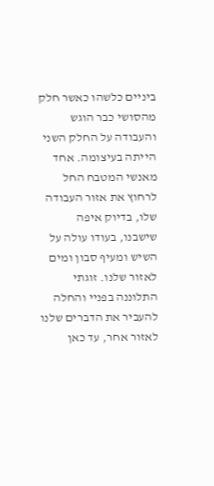ביניים כלשהו כאשר חלק מהסושי כבר הוגש והעבודה על החלק השני הייתה בעיצומה. אחד מאנשי המטבח החל לרחוץ את אזור העבודה שלו, בדיוק איפה שישבנו, בעודו עולה על השיש ומעיף סבון ומים לאזור שלנו. זוגתי התלוננה בפניי והחלה להעביר את הדברים שלנו לאזור אחר, עד כאן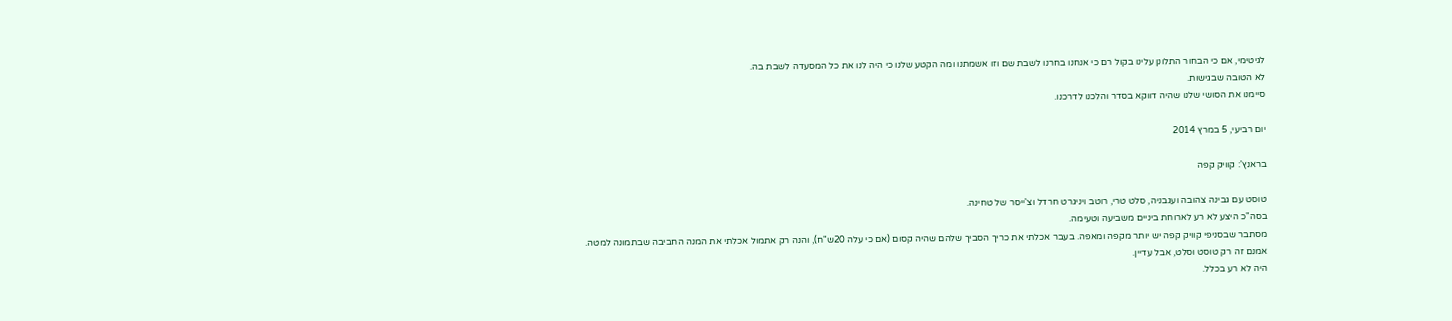לגיטימי, אם כי הבחור התלונן עלינו בקול רם כי אנחנו בחרנו לשבת שם וזו אשמתנו ומה הקטע שלנו כי היה לנו את כל המסעדה לשבת בה.
לא הטובה שבגישות.
סיימנו את הסושי שלנו שהיה דווקא בסדר והלכנו לדרכנו.

יום רביעי, 5 במרץ 2014

בראנץ': קוויק קפה

טוסט עם גבינה צהובה ועגבניה, סלט טרי, רוטב ויניגרט חרדל וצ'ייסר של טחינה.
בסה"כ היצע לא רע לארוחת ביניים משביעה וטעימה.
מסתבר שבסניפי קוויק קפה יש יותר מקפה ומאפה. בעבר אכלתי את כריך הסביך שלהם שהיה קסום (אם כי עלה 20ש"ח), והנה רק אתמול אכלתי את המנה החביבה שבתמונה למטה.
אמנם זה רק טוסט וסלט, אבל עדיין.
היה לא רע בכלל.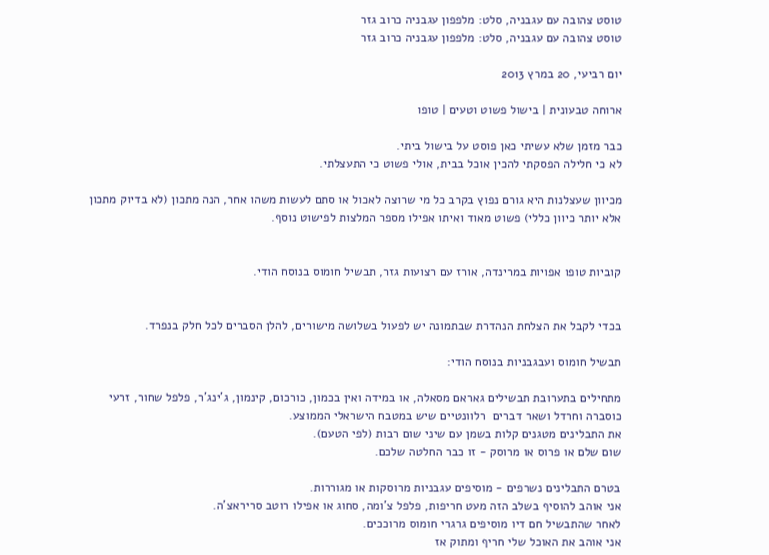טוסט צהובה עם עגבניה, סלט: מלפפון עגבניה כרוב גזר
טוסט צהובה עם עגבניה, סלט: מלפפון עגבניה כרוב גזר

יום רביעי, 20 במרץ 2013

ארוחה טבעונית | בישול פשוט וטעים | טופו

כבר מזמן שלא עשיתי כאן פוסט על בישול ביתי.
לא כי חלילה הפסקתי להכין אוכל בבית, אולי פשוט כי התעצלתי.

מכיוון שעצלנות היא גורם נפוץ בקרב כל מי שרוצה לאכול או סתם לעשות משהו אחר, הנה מתכון (לא בדיוק מתכון אלא יותר כיוון כללי) פשוט מאוד ואיתו אפילו מספר המלצות לפישוט נוסף.


קוביות טופו אפויות במרינדה, אורז עם רצועות גזר, תבשיל חומוס בנוסח הודי.


בכדי לקבל את הצלחת הנהדרת שבתמונה יש לפעול בשלושה מישורים, להלן הסברים לכל חלק בנפרד.

תבשיל חומוס ועבגבניות בנוסח הודי:

מתחילים בתערובת תבשילים גאראם מסאלה, או במידה ואין בכמון, כורכום, קינמון, ג'ינג'ר, פלפל שחור, זרעי כוסברה וחרדל ושאר דברים  רלוונטיים שיש במטבח הישראלי הממוצע.
את התבלינים מטגנים קלות בשמן עם שיני שום רבות (לפי הטעם).
שום שלם או פרוס או מרוסק - זו כבר החלטה שלכם.

בטרם התבלינים נשרפים - מוסיפים עגבניות מרוסקות או מגוררות.
אני אוהב להוסיף בשלב הזה מעט חריפות, פלפל צ'ומה, סחוג או אפילו רוטב סריראצ'ה.
לאחר שהתבשיל חם דיו מוסיפים גרגרי חומוס מרוככים.
אני אוהב את האוכל שלי חריף ומתוק אז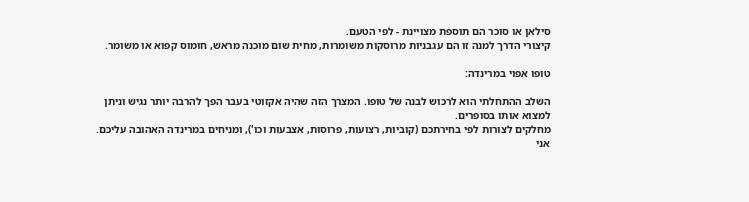סילאן או סוכר הם תוספת מצויינת - לפי הטעם.
קיצורי הדרך למנה זו הם עגבניות מרוסקות משומרות, מחית שום מוכנה מראש, חומוס קפוא או משומר.

טופו אפוי במרינדה:

השלב ההתחלתי הוא לרכוש לבנה של טופו. המצרך הזה שהיה אקזוטי בעבר הפך להרבה יותר נגיש וניתן למצוא אותו בסופרים.
מחלקים לצורות לפי בחירתכם (קוביות, רצועות, פרוסות, אצבעות וכו'), ומניחים במרינדה האהובה עליכם. אני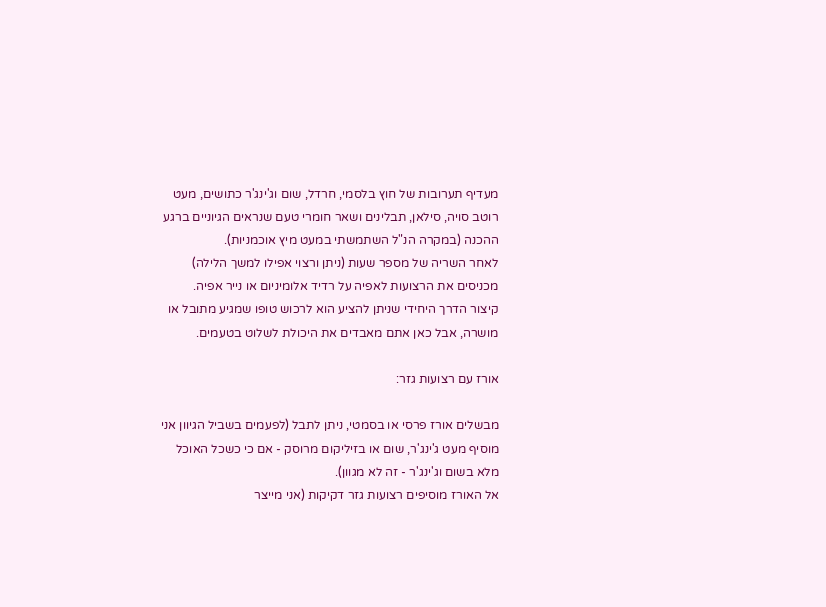מעדיף תערובות של חוץ בלסמי, חרדל, שום וג'ינג'ר כתושים, מעט רוטב סויה, סילאן, תבלינים ושאר חומרי טעם שנראים הגיוניים ברגע ההכנה (במקרה הנ"ל השתמשתי במעט מיץ אוכמניות).
לאחר השריה של מספר שעות (ניתן ורצוי אפילו למשך הלילה) מכניסים את הרצועות לאפיה על רדיד אלומיניום או נייר אפיה.
קיצור הדרך היחידי שניתן להציע הוא לרכוש טופו שמגיע מתובל או מושרה, אבל כאן אתם מאבדים את היכולת לשלוט בטעמים.

אורז עם רצועות גזר:

מבשלים אורז פרסי או בסמטי, ניתן לתבל (לפעמים בשביל הגיוון אני מוסיף מעט ג'ינג'ר, שום או בזיליקום מרוסק - אם כי כשכל האוכל מלא בשום וג'ינג'ר - זה לא מגוון).
אל האורז מוסיפים רצועות גזר דקיקות (אני מייצר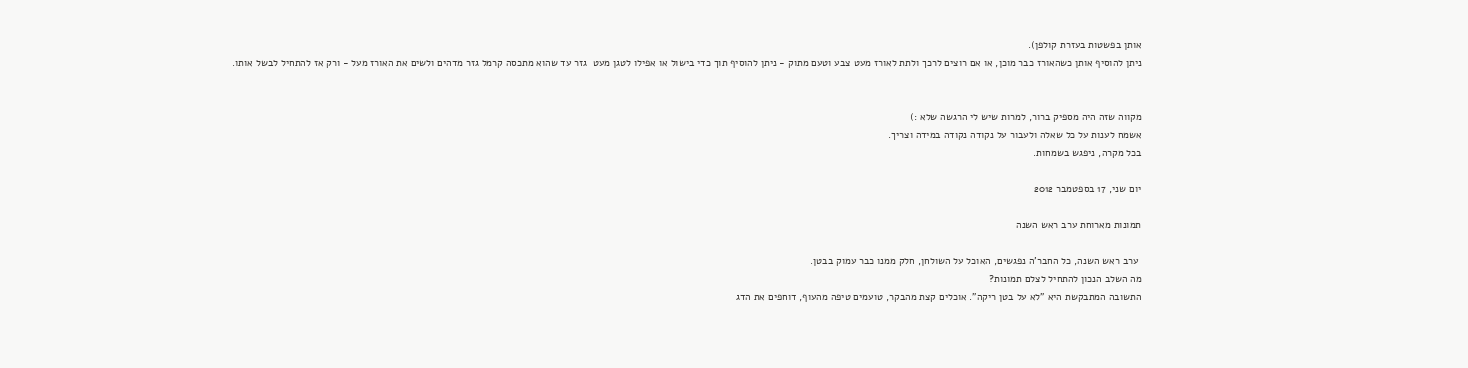אותן בפשטות בעזרת קולפן).
ניתן להוסיף אותן כשהאורז כבר מוכן, או אם רוצים לרכך ולתת לאורז מעט צבע וטעם מתוק - ניתן להוסיף תוך כדי בישול או אפילו לטגן מעט  גזר עד שהוא מתכסה קרמל גזר מדהים ולשים את האורז מעל - ורק אז להתחיל לבשל אותו.


מקווה שזה היה מספיק ברור, למרות שיש לי הרגשה שלא :)
אשמח לענות על כל שאלה ולעבור על נקודה נקודה במידה וצריך.
בכל מקרה, ניפגש בשמחות.

יום שני, 17 בספטמבר 2012

תמונות מארוחת ערב ראש השנה

 ערב ראש השנה, כל החבר'ה נפגשים, האוכל על השולחן, חלק ממנו כבר עמוק בבטן.
מה השלב הנכון להתחיל לצלם תמונות?
התשובה המתבקשת היא "לא על בטן ריקה". אוכלים קצת מהבקר, טועמים טיפה מהעוף, דוחפים את הדג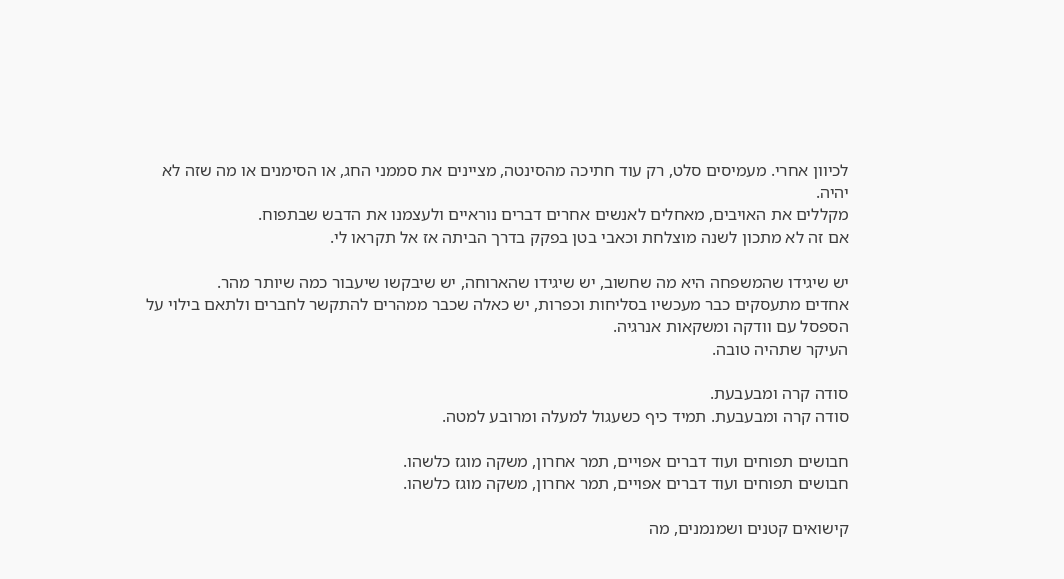לכיוון אחרי. מעמיסים סלט, רק עוד חתיכה מהסינטה, מציינים את סממני החג, או הסימנים או מה שזה לא יהיה.
מקללים את האויבים, מאחלים לאנשים אחרים דברים נוראיים ולעצמנו את הדבש שבתפוח.
אם זה לא מתכון לשנה מוצלחת וכאבי בטן בפקק בדרך הביתה אז אל תקראו לי.

יש שיגידו שהמשפחה היא מה שחשוב, יש שיגידו שהארוחה, יש שיבקשו שיעבור כמה שיותר מהר.
אחדים מתעסקים כבר מעכשיו בסליחות וכפרות, יש כאלה שכבר ממהרים להתקשר לחברים ולתאם בילוי על הספסל עם וודקה ומשקאות אנרגיה.
העיקר שתהיה טובה.

סודה קרה ומבעבעת.
סודה קרה ומבעבעת. תמיד כיף כשעגול למעלה ומרובע למטה.

חבושים תפוחים ועוד דברים אפויים, תמר אחרון, משקה מוגז כלשהו.
חבושים תפוחים ועוד דברים אפויים, תמר אחרון, משקה מוגז כלשהו.

קישואים קטנים ושמנמנים, מה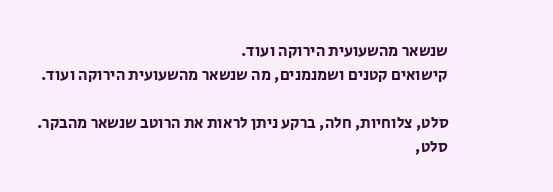שנשאר מהשעועית הירוקה ועוד.
קישואים קטנים ושמנמנים, מה שנשאר מהשעועית הירוקה ועוד.

סלט, צלוחיות, חלה, ברקע ניתן לראות את הרוטב שנשאר מהבקר.
סלט,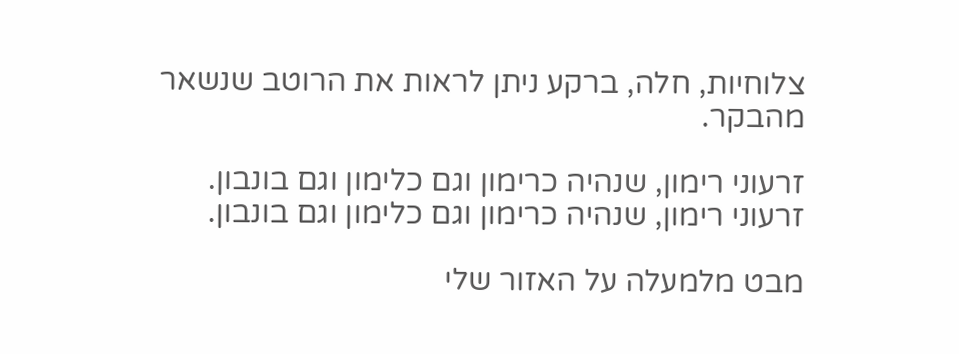צלוחיות, חלה, ברקע ניתן לראות את הרוטב שנשאר מהבקר.

זרעוני רימון, שנהיה כרימון וגם כלימון וגם בונבון.
זרעוני רימון, שנהיה כרימון וגם כלימון וגם בונבון.

מבט מלמעלה על האזור שלי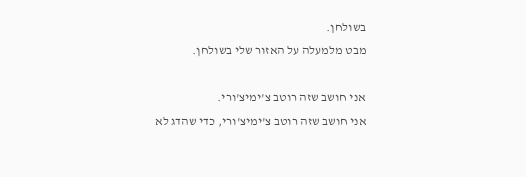בשולחן.
מבט מלמעלה על האזור שלי בשולחן.

אני חושב שזה רוטב צ'ימיצ'ורי.
אני חושב שזה רוטב צ'ימיצ'ורי, כדי שהדג לא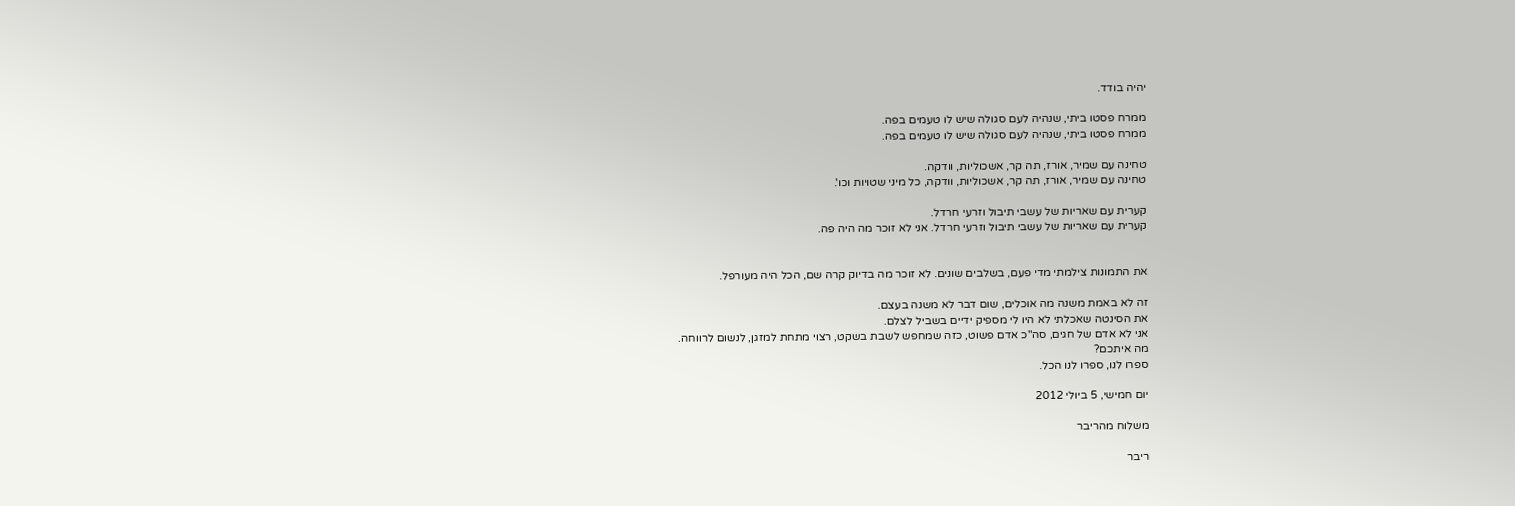יהיה בודד.

ממרח פסטו ביתי, שנהיה לעם סגולה שיש לו טעמים בפה.
ממרח פסטו ביתי, שנהיה לעם סגולה שיש לו טעמים בפה.

טחינה עם שמיר, אורז, תה קר, אשכוליות, וודקה.
טחינה עם שמיר, אורז, תה קר, אשכוליות, וודקה, כל מיני שטויות וכו'.

קערית עם שאריות של עשבי תיבול וזרעי חרדל.
קערית עם שאריות של עשבי תיבול וזרעי חרדל. אני לא זוכר מה היה פה.


את התמונות צילמתי מדי פעם, בשלבים שונים. לא זוכר מה בדיוק קרה שם, הכל היה מעורפל.

זה לא באמת משנה מה אוכלים, שום דבר לא משנה בעצם.
את הסינטה שאכלתי לא היו לי מספיק ידיים בשביל לצלם.
אני לא אדם של חגים, סה"כ אדם פשוט, כזה שמחפש לשבת בשקט, רצוי מתחת למזגן, לנשום לרווחה.
מה איתכם?
ספרו לנו, ספרו לנו הכל.

יום חמישי, 5 ביולי 2012

משלוח מהריבר

ריבר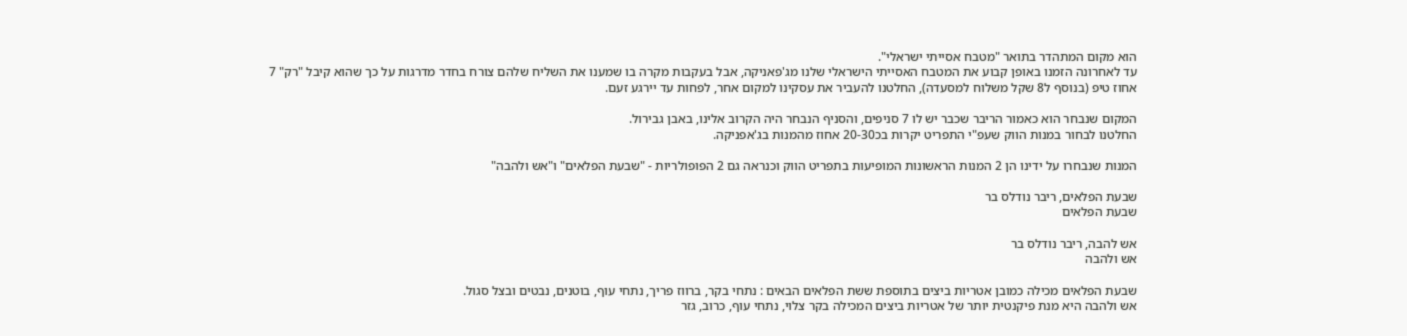הוא מקום המתהדר בתואר "מטבח אסייתי ישראלי".
עד לאחרונה הזמנו באופן קבוע את המטבח האסייתי הישראלי שלנו מג'פאניקה, אבל בעקבות מקרה בו שמענו את השליח שלהם צורח בחדר מדרגות על כך שהוא קיבל "רק" 7 אחוז טיפ (בנוסף ל8 שקל משלוח למסעדה), החלטנו להעביר את עסקינו למקום אחר, לפחות עד יירגע זעם.

המקום שנבחר הוא כאמור הריבר שכבר יש לו 7 סניפים, והסניף הנבחר היה הקרוב אלינו, באבן גבירול.
החלטנו לבחור במנות הווק שעפ"י התפריט יקרות בכ20-30 אחוז מהמנות בג'אפניקה.

המנות שנבחרו על ידינו הן 2 המנות הראשונות המופיעות בתפריט הווק וכנראה גם 2 הפופולריות - "שבעת הפלאים" ו"אש ולהבה"

שבעת הפלאים, ריבר נודלס בר
שבעת הפלאים

אש להבה, ריבר נודלס בר
אש ולהבה

שבעת הפלאים מכילה כמובן אטריות ביצים בתוספת ששת הפלאים הבאים : נתחי בקר, ברווז פריך, נתחי עוף, בוטנים, נבטים ובצל סגול.
אש ולהבה היא מנת פיקנטית יותר של אטריות ביצים המכילה בקר צלוי, נתחי עוף, כרוב, גזר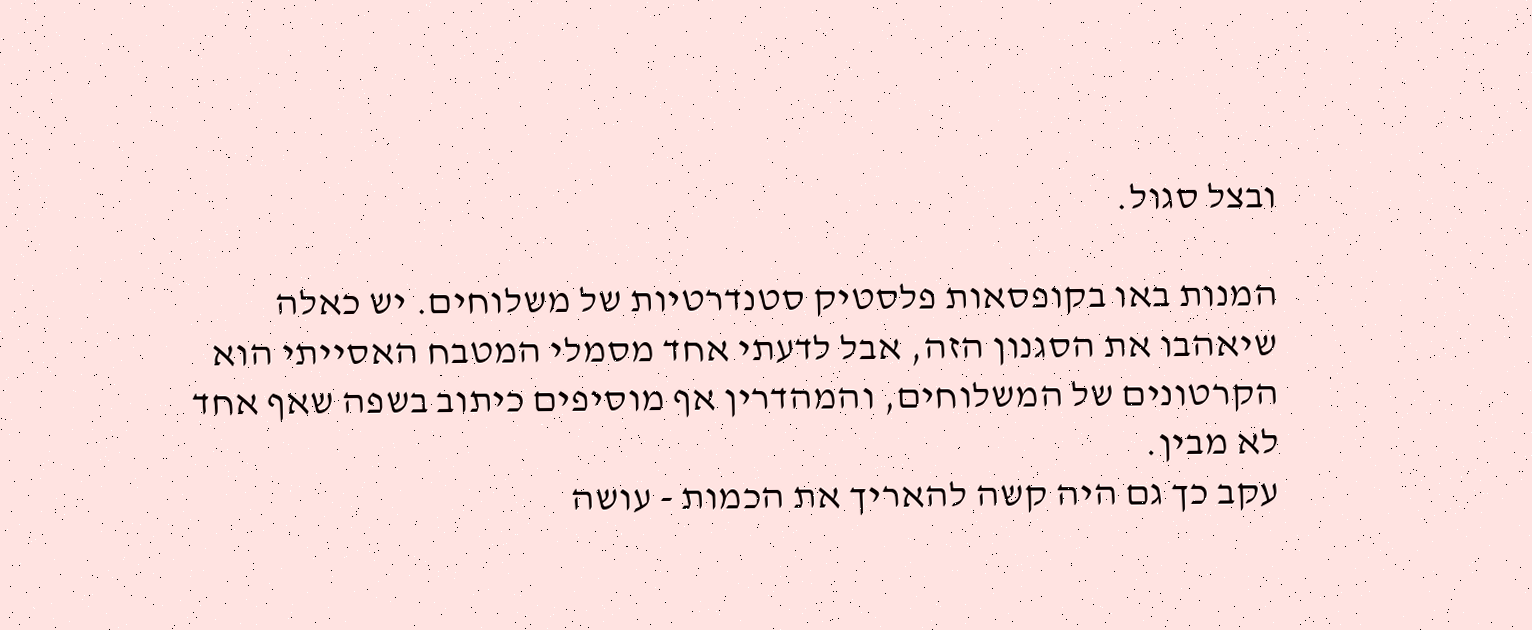ובצל סגול.

המנות באו בקופסאות פלסטיק סטנדרטיות של משלוחים. יש כאלה שיאהבו את הסגנון הזה, אבל לדעתי אחד מסמלי המטבח האסייתי הוא הקרטונים של המשלוחים, והמהדרין אף מוסיפים כיתוב בשפה שאף אחד לא מבין.
עקב כך גם היה קשה להאריך את הכמות - עושה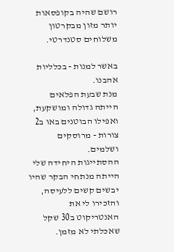רושם שהיה בקופסאות יותר מזון מבקרטון משלוחים סטנדרטי.

באשר למנות - בכלליות אהבנו.
מנת שבעת הפלאים הייתה גדולה ומושקעת, ואפילו הבוטנים באו ב2 צורות - מרוסקים ושלמים.
ההסתייגות היחידה שלי הייתה מנתחי הבקר שהיו יבשים קשים ללעיסה, והזכירו לי את האנטריקוט ב30 שקל שאכלתי לא מזמן.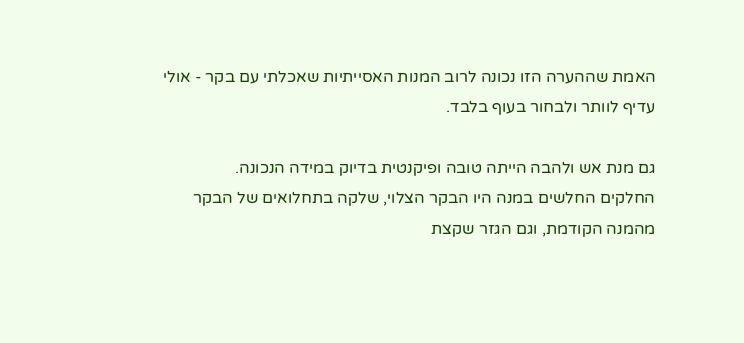האמת שההערה הזו נכונה לרוב המנות האסייתיות שאכלתי עם בקר - אולי עדיף לוותר ולבחור בעוף בלבד.

גם מנת אש ולהבה הייתה טובה ופיקנטית בדיוק במידה הנכונה.
החלקים החלשים במנה היו הבקר הצלוי, שלקה בתחלואים של הבקר מהמנה הקודמת, וגם הגזר שקצת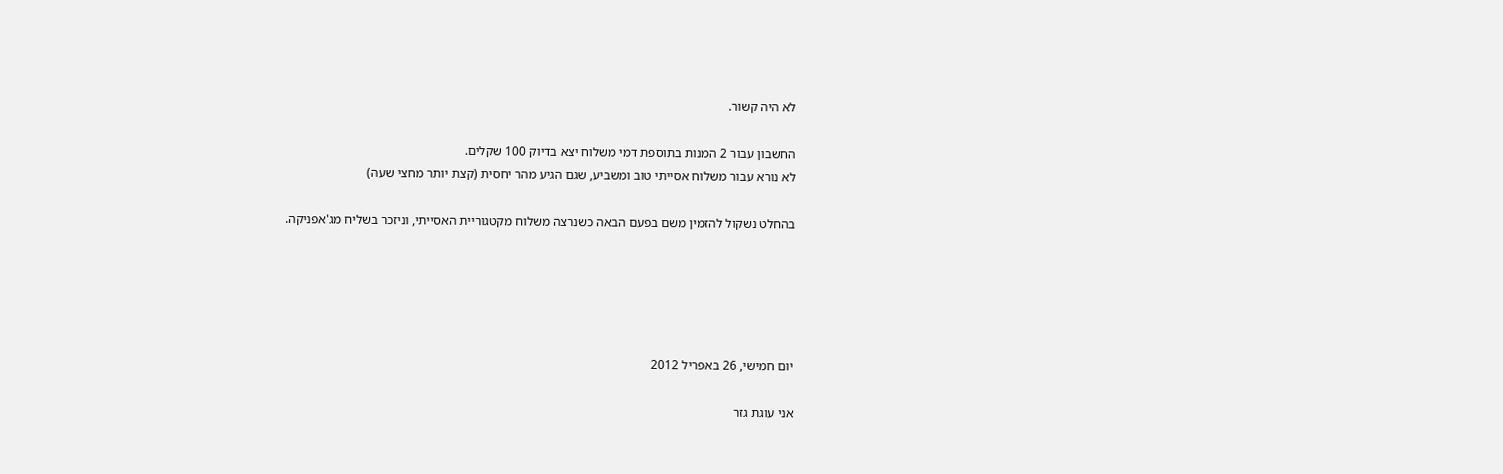לא היה קשור.

החשבון עבור 2 המנות בתוספת דמי משלוח יצא בדיוק 100 שקלים.
לא נורא עבור משלוח אסייתי טוב ומשביע, שגם הגיע מהר יחסית (קצת יותר מחצי שעה)

בהחלט נשקול להזמין משם בפעם הבאה כשנרצה משלוח מקטגוריית האסייתי, וניזכר בשליח מג'אפניקה.





יום חמישי, 26 באפריל 2012

אני עוגת גזר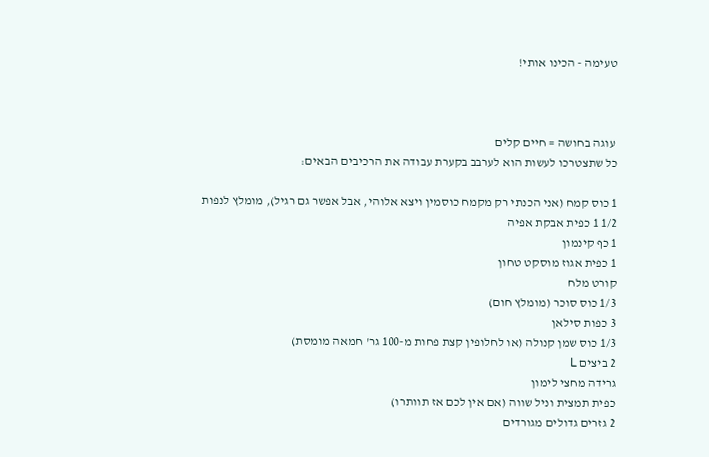טעימה - הכינו אותי!



 עוגה בחושה = חיים קלים
כל שתצטרכו לעשות הוא לערבב בקערת עבודה את הרכיבים הבאים:

1 כוס קמח (אני הכנתי רק מקמח כוסמין ויצא אלוהי, אבל אפשר גם רגיל), מומלץ לנפות
1/2 1 כפית אבקת אפיה
1 כף קינמון
1 כפית אגוז מוסקט טחון
קורט מלח
1/3 כוס סוכר (מומלץ חום)
3 כפות סילאן
1/3 כוס שמן קנולה (או לחלופין קצת פחות מ-100 גר' חמאה מומסת)
2 ביצים L
גרידה מחצי לימון
כפית תמצית וניל שווה (אם אין לכם אז תוותרו)
2 גזרים גדולים מגורדים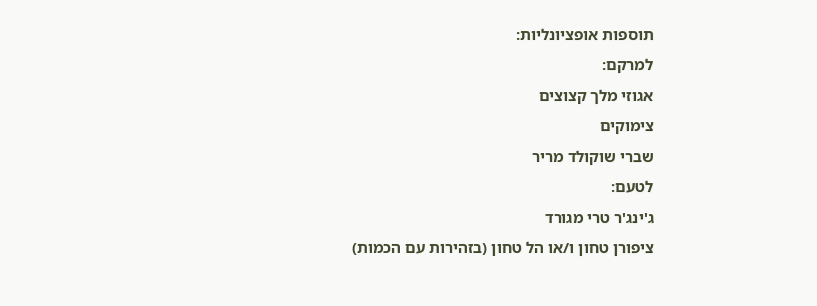תוספות אופציונליות:
למרקם:
אגוזי מלך קצוצים
צימוקים
שברי שוקולד מריר
לטעם:
ג'ינג'ר טרי מגורד
ציפורן טחון ו/או הל טחון (בזהירות עם הכמות)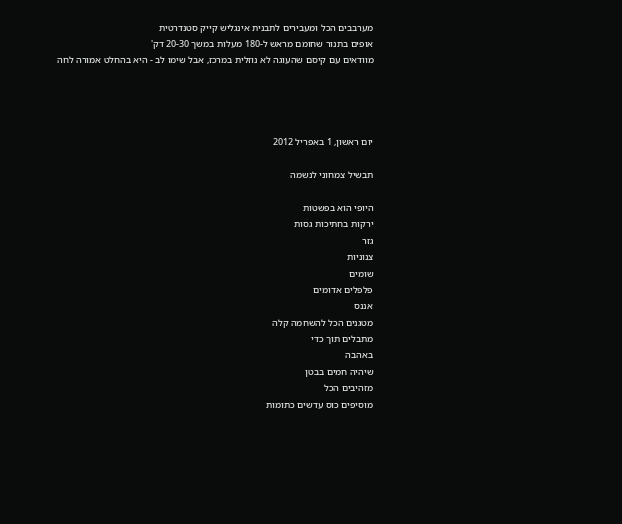מערבבים הכל ומעבירים לתבנית אינגליש קייק סטנדרטית
אופים בתנור שחומם מראש ל-180 מעלות במשך 20-30 דק'
מוודאים עם קיסם שהעוגה לא נוזלית במרכז, אבל שימו לב - היא בהחלט אמורה לחה




יום ראשון, 1 באפריל 2012

תבשיל צמחוני לנשמה

היופי הוא בפשטות
ירקות בחתיכות גסות
גזר
צנוניות
שומים
פלפלים אדומים
אננס
מטגנים הכל להשחמה קלה
מתבלים תוך כדי
באהבה
שיהיה חמים בבטן
מזהיבים הכל
מוסיפים כוס עדשים כתומות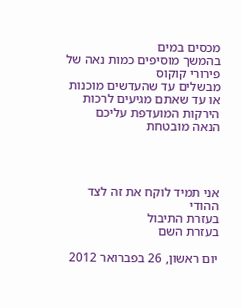מכסים במים
בהמשך מוסיפים כמות נאה של פירורי קוקוס
מבשלים עד שהעדשים מוכנות או עד שאתם מגיעים לרכות הירקות המועדפת עליכם
הנאה מובטחת




אני תמיד לוקח את זה לצד ההודי
בעזרת התיבול
בעזרת השם

יום ראשון, 26 בפברואר 2012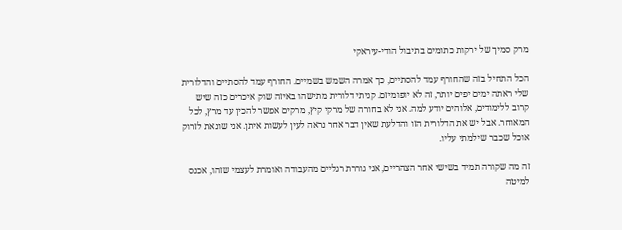מרק סמיך של ירקות כתומים בתיבול הודי-עיראקי

הכל התחיל בזה שהחורף עמד להסתיים, כך אמרה השמש בשמיים. החורף עמד להסתיים והדלורית שלי ראתה ימים יפים יותר, זה לא יופומיזם. קניתי דלורית מתישהו באיזה שוק איכרים כזה שיש קרוב ללימודים, אלוהים יודע למה. אני לא בחורה של מרקי קיץ, מרקים אפשר להכין עד מרץ, לכל המאוחר. אבל יש את הדלורית הזו והדלעת שאין דבר אחר נראה לעין לעשות איתן. אני שונאת לזרוק אוכל שכבר שילמתי עליו.

זה מה שקורה תמיד בשישי אחר הצהריים, אני גוררת רגליים מהעבודה ואומרת לעצמי שזהו, אכנס למיטה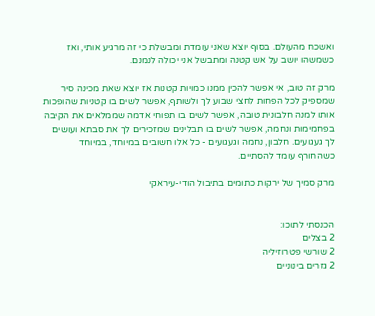ואשכח מהעולם. בסוף יוצא שאני עומדת ומבשלת כי זה מרגיע אותי, ואז כשמשהו יושב על אש קטנה ומתבשל אני יכולה לנמנם.

מרק זה טוב, אי אפשר להכין ממנו כמויות קטנות אז יוצא שאת מכינה סיר שמספיק לכל הפחות לחצי שבוע לך ולשותף, אפשר לשים בו קטניות שהופכות אותו למנה חלבונית טובה, אפשר לשים בו תפוחי אדמה שממלאים את הקיבה בפחמימות ונחמה, אפשר לשים בו תבלינים שמזכירים לך את סבתא ועושים לך געגועים. חלבון, נחמה וגעגועים - כל אלו חשובים במיוחד, במיוחד כשהחורף עומד להסתיים.

מרק סמיך של ירקות כתומים בתיבול הודי-עיראקי


הכנסתי לתוכו:
2 בצלים
2 שורשי פטרוזיליה
2 גזרים בינוניים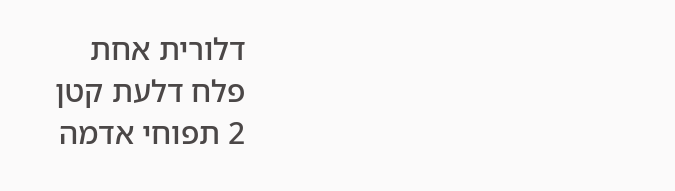דלורית אחת
פלח דלעת קטן
2 תפוחי אדמה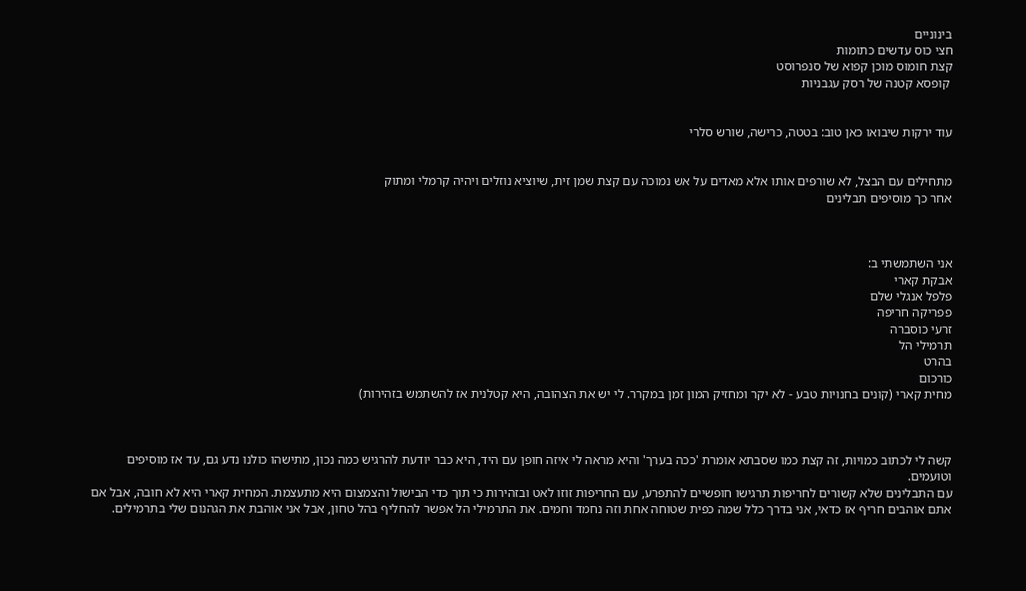בינוניים
חצי כוס עדשים כתומות
קצת חומוס מוכן קפוא של סנפרוסט
 קופסא קטנה של רסק עגבניות


עוד ירקות שיבואו כאן טוב: בטטה, כרישה, שורש סלרי


מתחילים עם הבצל, לא שורפים אותו אלא מאדים על אש נמוכה עם קצת שמן זית, שיוציא נוזלים ויהיה קרמלי ומתוק
אחר כך מוסיפים תבלינים



אני השתמשתי ב:
אבקת קארי
פלפל אנגלי שלם
פפריקה חריפה
זרעי כוסברה
תרמילי הל
בהרט
כורכום
מחית קארי (קונים בחנויות טבע - לא יקר ומחזיק המון זמן במקרר. לי יש את הצהובה, היא קטלנית אז להשתמש בזהירות)



קשה לי לכתוב כמויות, זה קצת כמו שסבתא אומרת 'ככה בערך' והיא מראה לי איזה חופן עם היד, היא כבר יודעת להרגיש כמה נכון, מתישהו כולנו נדע גם, עד אז מוסיפים וטועמים.
עם התבלינים שלא קשורים לחריפות תרגישו חופשיים להתפרע, עם החריפות זוזו לאט ובזהירות כי תוך כדי הבישול והצמצום היא מתעצמת. המחית קארי היא לא חובה, אבל אם אתם אוהבים חריף אז כדאי, אני בדרך כלל שמה כפית שטוחה אחת וזה נחמד וחמים. את התרמילי הל אפשר להחליף בהל טחון, אבל אני אוהבת את הגהנום שלי בתרמילים.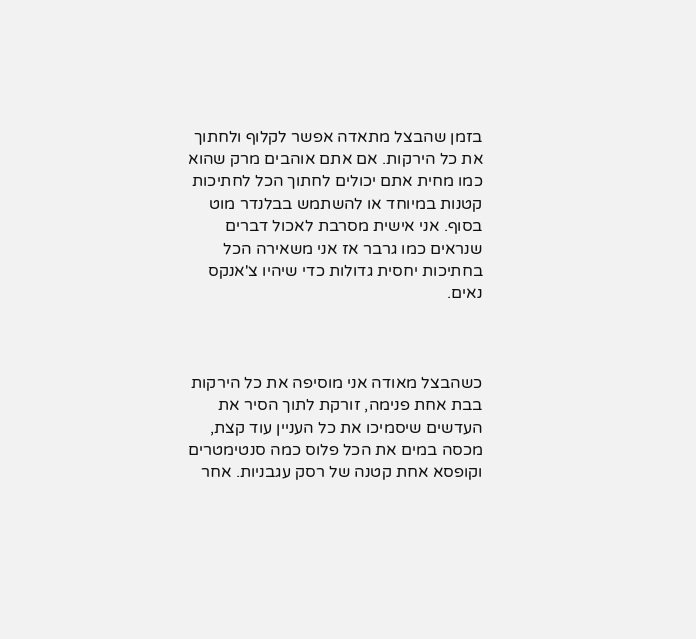בזמן שהבצל מתאדה אפשר לקלוף ולחתוך את כל הירקות. אם אתם אוהבים מרק שהוא כמו מחית אתם יכולים לחתוך הכל לחתיכות קטנות במיוחד או להשתמש בבלנדר מוט בסוף. אני אישית מסרבת לאכול דברים שנראים כמו גרבר אז אני משאירה הכל בחתיכות יחסית גדולות כדי שיהיו צ'אנקס נאים.



כשהבצל מאודה אני מוסיפה את כל הירקות בבת אחת פנימה, זורקת לתוך הסיר את העדשים שיסמיכו את כל העניין עוד קצת, מכסה במים את הכל פלוס כמה סנטימטרים וקופסא אחת קטנה של רסק עגבניות. אחר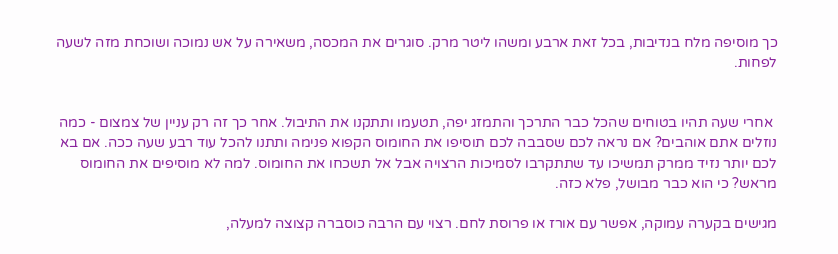כך מוסיפה מלח בנדיבות, בכל זאת ארבע ומשהו ליטר מרק. סוגרים את המכסה, משאירה על אש נמוכה ושוכחת מזה לשעה לפחות.


 אחרי שעה תהיו בטוחים שהכל כבר התרכך והתמזג יפה, תטעמו ותתקנו את התיבול. אחר כך זה רק עניין של צמצום - כמה נוזלים אתם אוהבים? אם נראה לכם שסבבה לכם תוסיפו את החומוס הקפוא פנימה ותתנו להכל עוד רבע שעה ככה. אם בא לכם יותר נזיד ממרק תמשיכו עד שתתקרבו לסמיכות הרצויה אבל אל תשכחו את החומוס. למה לא מוסיפים את החומוס מראש? כי הוא כבר מבושל, פלא כזה.

מגישים בקערה עמוקה, אפשר עם אורז או פרוסת לחם. רצוי עם הרבה כוסברה קצוצה למעלה,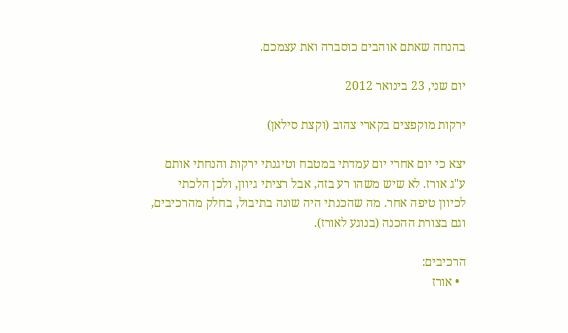בהנחה שאתם אוהבים כוסברה ואת עצמכם.

יום שני, 23 בינואר 2012

ירקות מוקפצים בקארי צהוב (וקצת סילאן)

יצא כי יום אחרי יום עמדתי במטבח וטיגנתי ירקות והנחתי אותם ע"ג אורז. לא שיש משהו רע בזה, אבל רציתי גיוון, ולכן הלכתי לכיוון טיפה אחר. מה שהכנתי היה שונה בתיבול, בחלק מהרכיבים, וגם בצורת ההכנה (בנוגע לאורז).

הרכיבים:
  • אורז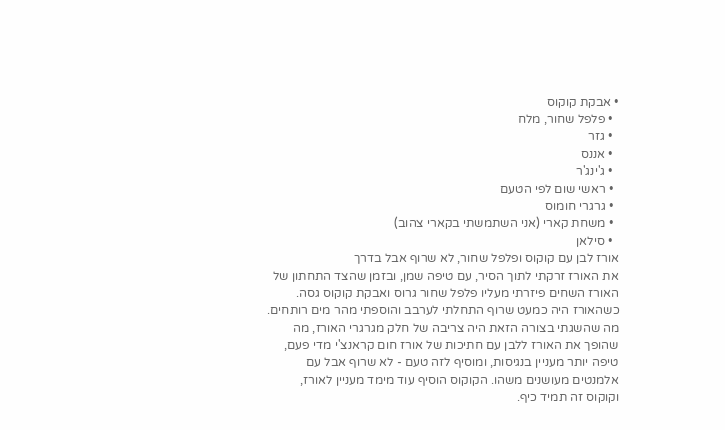• אבקת קוקוס
  • פלפל שחור, מלח
  • גזר
  • אננס
  • ג'ינג'ר
  • ראשי שום לפי הטעם
  • גרגרי חומוס
  • משחת קארי (אני השתמשתי בקארי צהוב)
  • סילאן
אורז לבן עם קוקוס ופלפל שחור, לא שרוף אבל בדרך
את האורז זרקתי לתוך הסיר, עם טיפה שמן, ובזמן שהצד התחתון של האורז השחים פיזרתי מעליו פלפל שחור גרוס ואבקת קוקוס גסה. כשהאורז היה כמעט שרוף התחלתי לערבב והוספתי מהר מים רותחים. מה שהשגתי בצורה הזאת היה צריבה של חלק מגרגרי האורז, מה שהופך את האורז ללבן עם חתיכות של אורז חום קראנצ'י מדי פעם, טיפה יותר מעניין בנגיסות, ומוסיף לזה טעם - לא שרוף אבל עם אלמנטים מעושנים משהו. הקוקוס הוסיף עוד מימד מעניין לאורז, וקוקוס זה תמיד כיף.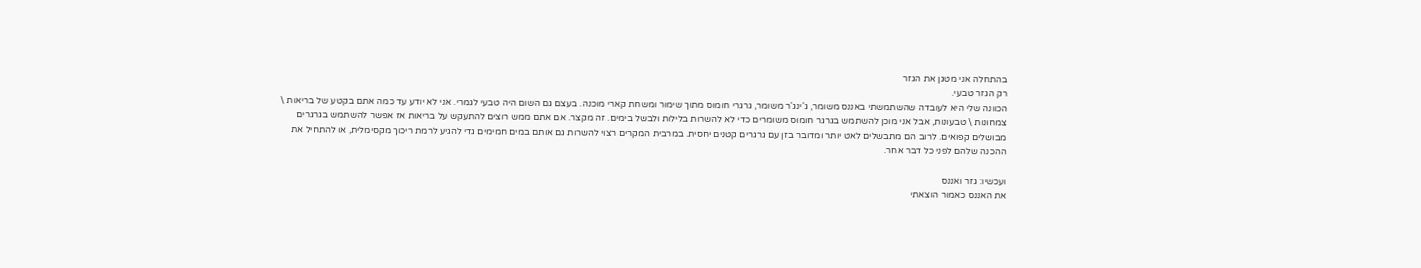בהתחלה אני מטגן את הגזר
רק הגזר טבעי.
הכוונה שלי היא לעובדה שהשתמשתי באננס משומר, ג'ינג'ר משומר, גרגרי חומוס מתוך שימור ומשחת קארי מוכנה. בעצם גם השום היה טבעי לגמרי. אני לא יודע עד כמה אתם בקטע של בריאות \ צמחונות \ טבעונות, אבל אני מוכן להשתמש בגרגר חומוס משומרים כדי לא להשרות בלילות ולבשל בימים. זה מקצר. אם אתם ממש רוצים להתעקש על בריאות אז אפשר להשתמש בגרגרים מבושלים קפואים. לרוב הם מתבשלים לאט יותר ומדובר בזן עם גרגרים קטנים יחסית. במרבית המקרים רצוי להשרות גם אותם במים חמימים גדי להגיע לרמת ריכוך מקסימלית, או להתחיל את ההכנה שלהם לפני כל דבר אחר.

ועכשיו: גזר ואננס
את האננס כאמור הוצאתי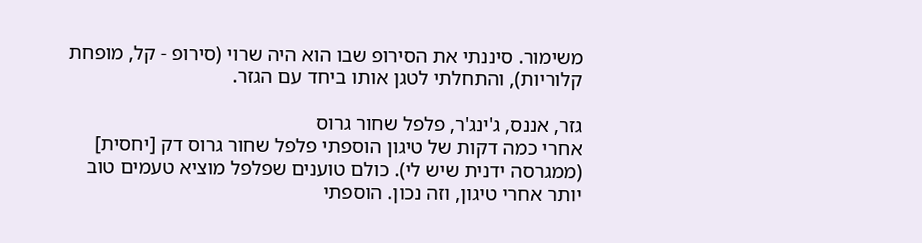משימור. סיננתי את הסירופ שבו הוא היה שרוי (סירופ - קל, מופחת קלוריות), והתחלתי לטגן אותו ביחד עם הגזר.

גזר, אננס, ג'ינג'ר, פלפל שחור גרוס
אחרי כמה דקות של טיגון הוספתי פלפל שחור גרוס דק [יחסית] (ממגרסה ידנית שיש לי). כולם טוענים שפלפל מוציא טעמים טוב יותר אחרי טיגון, וזה נכון. הוספתי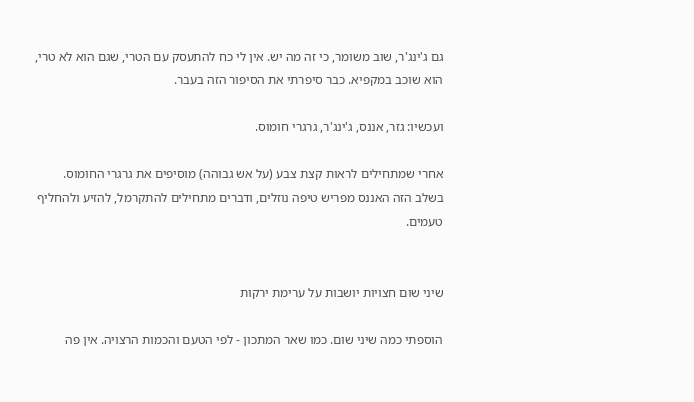גם ג'ינג'ר, שוב משומר, כי זה מה יש. אין לי כח להתעסק עם הטרי, שגם הוא לא טרי, הוא שוכב במקפיא. כבר סיפרתי את הסיפור הזה בעבר.

ועכשיו: גזר, אננס, ג'ינג'ר, גרגרי חומוס.

אחרי שמתחילים לראות קצת צבע (על אש גבוהה) מוסיפים את גרגרי החומוס. בשלב הזה האננס מפריש טיפה נוזלים, ודברים מתחילים להתקרמל, להזיע ולהחליף טעמים.


שיני שום חצויות יושבות על ערימת ירקות

הוספתי כמה שיני שום. כמו שאר המתכון - לפי הטעם והכמות הרצויה. אין פה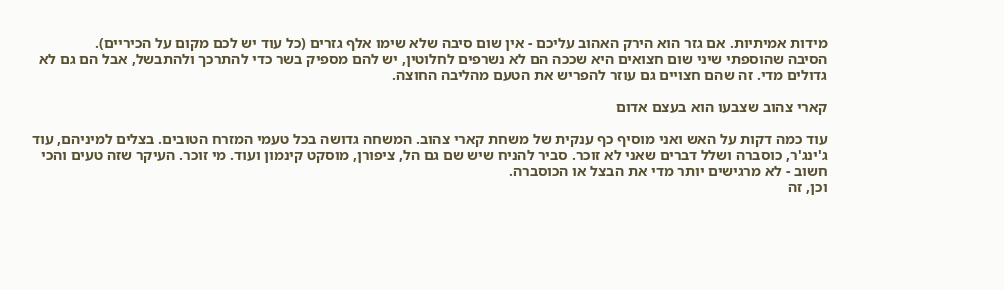מידות אמיתיות. אם גזר הוא הירק האהוב עליכם - אין שום סיבה שלא שימו אלף גזרים (כל עוד יש לכם מקום על הכיריים).
הסיבה שהוספתי שיני שום חצואים היא שככה הם לא נשרפים לחלוטין, יש להם מספיק בשר כדי להתרכך ולהתבשל, אבל הם גם לא גדולים מדי. זה שהם חצויים גם עוזר להפריש את הטעם מהליבה החוצה.

קארי צהוב שצבעו הוא בעצם אדום

עוד כמה דקות על האש ואני מוסיף כף ענקית של משחת קארי צהוב. המשחה גדושה בכל טעמי המזרח הטובים. בצלים למיניהם, עוד ג'ינג'ר, כוסברה ושלל דברים שאני לא זוכר. סביר להניח שיש שם גם הל, ציפורן, מוסקט קינמון ועוד. מי זוכר. העיקר שזה טעים והכי חשוב - לא מרגישים יותר מדי את הבצל או הכוסברה.
וכן, זה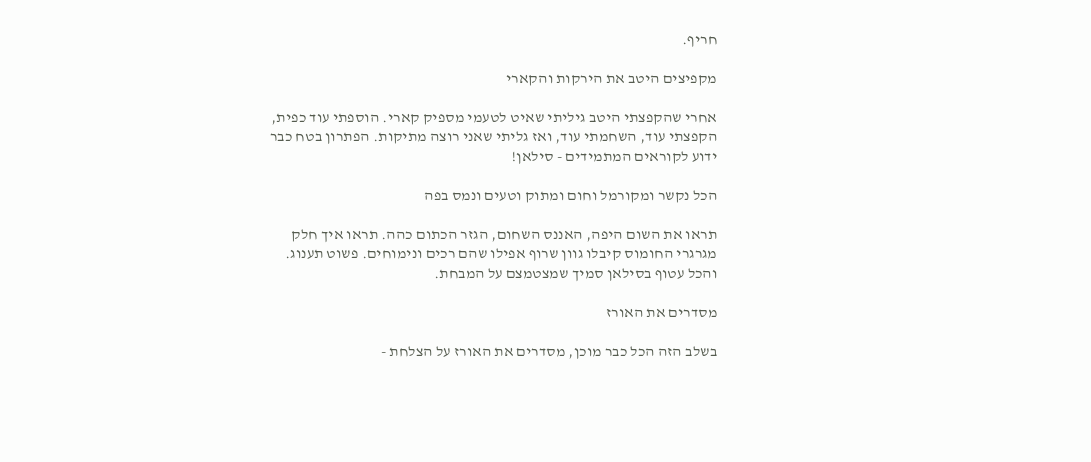חריף.

מקפיצים היטב את הירקות והקארי

אחרי שהקפצתי היטב גיליתי שאיט לטעמי מספיק קארי. הוספתי עוד כפית, הקפצתי עוד, השחמתי עוד, ואז גליתי שאני רוצה מתיקות. הפתרון בטח כבר ידוע לקוראים המתמידים - סילאן!

הכל נקשר ומקורמל וחום ומתוק וטעים ונמס בפה

תראו את השום היפה, האננס השחום, הגזר הכתום כהה. תראו איך חלק מגרגרי החומוס קיבלו גוון שרוף אפילו שהם רכים ונימוחים. פשוט תענוג. והכל עטוף בסילאן סמיך שמצטמצם על המבחת.

מסדרים את האורז

בשלב הזה הכל כבר מוכן, מסדרים את האורז על הצלחת -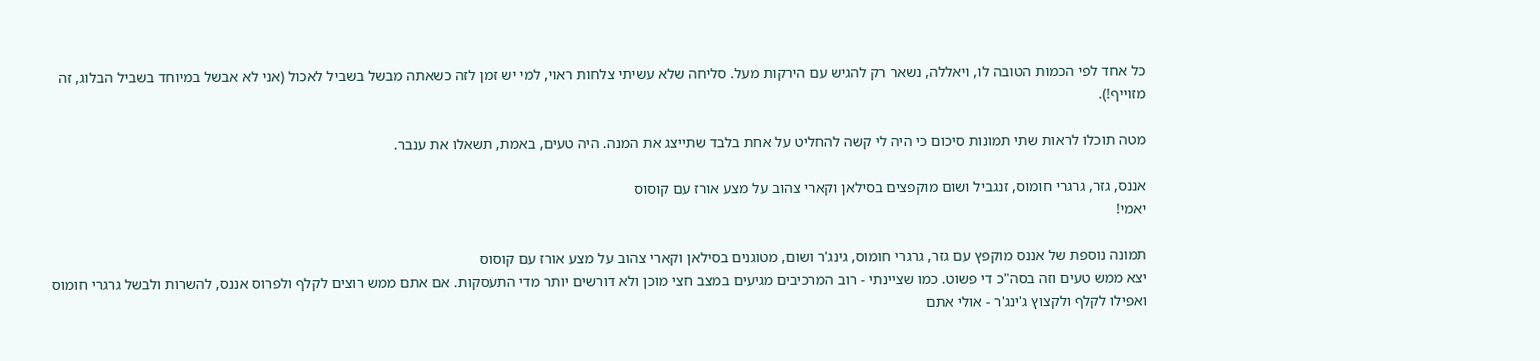כל אחד לפי הכמות הטובה לו, ויאללה, נשאר רק להגיש עם הירקות מעל. סליחה שלא עשיתי צלחות ראוי, למי יש זמן לזה כשאתה מבשל בשביל לאכול (אני לא אבשל במיוחד בשביל הבלוג, זה מזוייף!).

מטה תוכלו לראות שתי תמונות סיכום כי היה לי קשה להחליט על אחת בלבד שתייצג את המנה. היה טעים, באמת, תשאלו את ענבר.

אננס, גזר, גרגרי חומוס, זנגביל ושום מוקפצים בסילאן וקארי צהוב על מצע אורז עם קוסוס
יאמי!

תמונה נוספת של אננס מוקפץ עם גזר, גרגרי חומוס, גינג'ר ושום, מטוגנים בסילאן וקארי צהוב על מצע אורז עם קוסוס
יצא ממש טעים וזה בסה"כ די פשוט. כמו שציינתי - רוב המרכיבים מגיעים במצב חצי מוכן ולא דורשים יותר מדי התעסקות. אם אתם ממש רוצים לקלף ולפרוס אננס, להשרות ולבשל גרגרי חומוס ואפילו לקלף ולקצוץ ג'ינג'ר - אולי אתם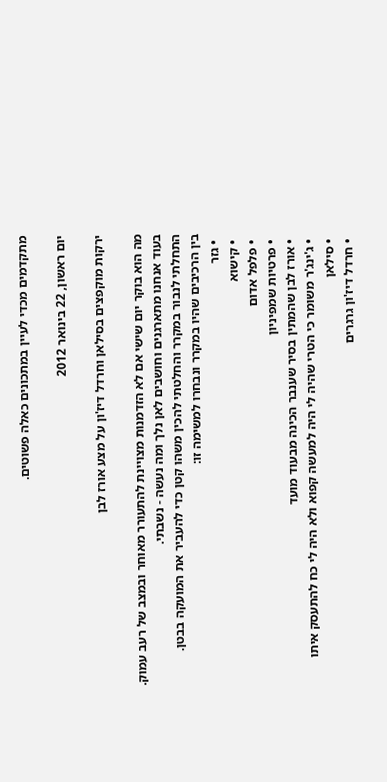מתקדמים מכדי לעיין במתכונים כאלה פשוטים.

יום ראשון, 22 בינואר 2012

ירקות מוקפצים בסילאן וחרדל דיז'ון על מצע אורז לבן

מה הוא בוקר יום שישי אם לא הזדמנות מצויינת להתעורר מאוחר ובמצב של רעב עמוק.
בעוד אנחנו מתארגנים וחושבים לאן נלך ומה נעשה - נשבתי.
התחלתי לנבור במקרר והחלטתי להכין משהו קטן כדי להעביר את המועקה בבטן.
בין הרכיבים שהיו במקרר ונבחרו למשימה זו:
  • גזר
  • קישוא
  • פלפל אדום
  • פרטיות שמפיניון
  • אורז לבן שהמתין בסיר שענבר הכינה מבעוד מועד
  • ג'ינג'ר משומר כי הטרי שהיה לי היה למעשה קפוא ולא היה לי כח להתעסק איתו
  • סילאן
  • חרדל דיז'ון גרגרים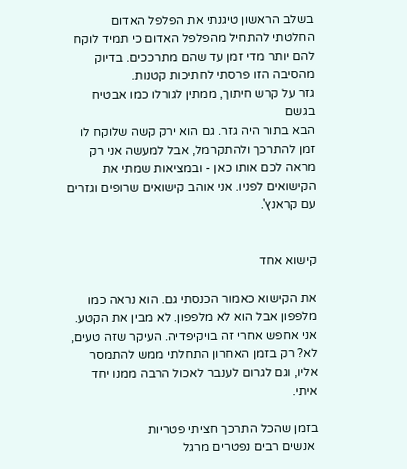בשלב הראשון טיגנתי את הפלפל האדום
החלטתי להתחיל מהפלפל האדום כי תמיד לוקח להם יותר מדי זמן עד שהם מתרככים. בדיוק מהסיבה הזו פרסתי לחתיכות קטנות.
גזר על קרש חיתוך, ממתין לגורלו כמו אבטיח בגשם
הבא בתור היה גזר. גם הוא ירק קשה שלוקח לו זמן להתרכך ולהתקרמל, אבל למעשה אני רק מראה לכם אותו כאן - ובמציאות שמתי את הקישואים לפניו. אני אוהב קישואים שרופים וגזרים עם קראנץ'.


קישוא אחד

את הקישוא כאמור הכנסתי גם. הוא נראה כמו מלפפון אבל הוא לא מלפפון. לא מבין את הקטע. אני אחפש אחרי זה בויקיפדיה. העיקר שזה טעים, לא? רק בזמן האחרון התחלתי ממש להתמסר אליו, וגם לגרום לענבר לאכול הרבה ממנו יחד איתי.

בזמן שהכל התרכך חציתי פטריות
 אנשים רבים נפטרים מרגל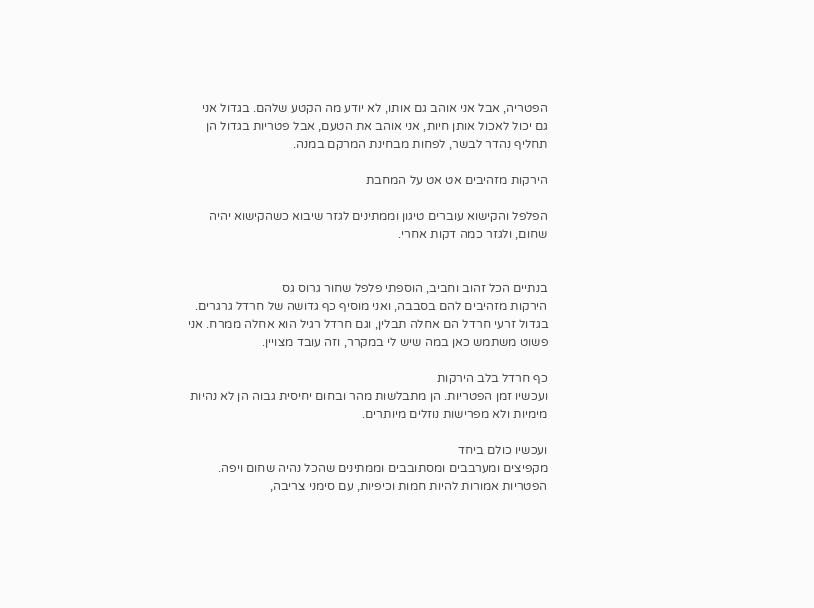הפטריה, אבל אני אוהב גם אותו, לא יודע מה הקטע שלהם. בגדול אני גם יכול לאכול אותן חיות, אני אוהב את הטעם, אבל פטריות בגדול הן תחליף נהדר לבשר, לפחות מבחינת המרקם במנה.

הירקות מזהיבים אט אט על המחבת

הפלפל והקישוא עוברים טיגון וממתינים לגזר שיבוא כשהקישוא יהיה שחום, ולגזר כמה דקות אחרי.


בנתיים הכל זהוב וחביב, הוספתי פלפל שחור גרוס גס
הירקות מזהיבים להם בסבבה, ואני מוסיף כף גדושה של חרדל גרגרים. בגדול זרעי חרדל הם אחלה תבלין, וגם חרדל רגיל הוא אחלה ממרח. אני פשוט משתמש כאן במה שיש לי במקרר, וזה עובד מצויין.

כף חרדל בלב הירקות
ועכשיו זמן הפטריות. הן מתבלשות מהר ובחום יחיסית גבוה הן לא נהיות מימיות ולא מפרישות נוזלים מיותרים.

ועכשיו כולם ביחד
מקפיצים ומערבבים ומסתובבים וממתינים שהכל נהיה שחום ויפה. הפטריות אמורות להיות חמות וכיפיות, עם סימני צריבה,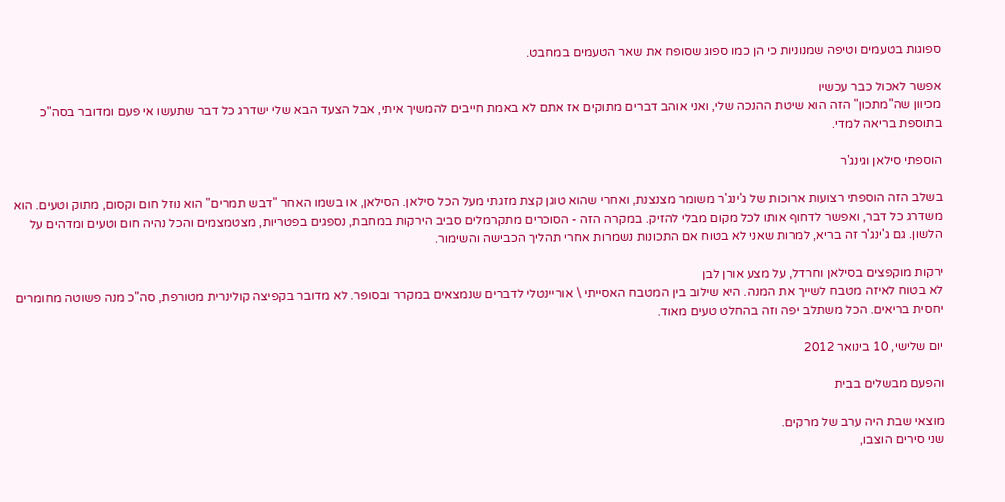ספוגות בטעמים וטיפה שמנוניות כי הן כמו ספוג שסופח את שאר הטעמים במחבט.

אפשר לאכול כבר עכשיו
מכיוון שה"מתכון" הזה הוא שיטת ההנכה שלי, ואני אוהב דברים מתוקים אז אתם לא באמת חייבים להמשיך איתי, אבל הצעד הבא שלי ישדרג כל דבר שתעשו אי פעם ומדובר בסה"כ בתוספת בריאה למדי.

הוספתי סילאן וגינג'ר

בשלב הזה הוספתי רצועות ארוכות של ג'ינג'ר משומר מצנצנת, ואחרי שהוא טוגן קצת מזגתי מעל הכל סילאן. הסילאן, או בשמו האחר "דבש תמרים" הוא נוזל חום וקסום, מתוק וטעים. הוא משדרג כל דבר, ואפשר לדחוף אותו לכל מקום מבלי להזיק. במקרה הזה - הסוכרים מתקרמלים סביב הירקות במחבת, נספגים בפטריות, מצטמצמים והכל נהיה חום וטעים ומדהים על הלשון. גם ג'ינג'ר זה בריא, למרות שאני לא בטוח אם התכונות נשמרות אחרי תהליך הכבישה והשימור.

ירקות מוקפצים בסילאן וחרדל, על מצע אורן לבן
לא בטוח לאיזה מטבח לשייך את המנה. היא שילוב בין המטבח האסייתי \ אוריינטלי לדברים שנמצאים במקרר ובסופר. לא מדובר בקפיצה קולינרית מטורפת, סה"כ מנה פשוטה מחומרים יחסית בריאים. הכל משתלב יפה וזה בהחלט טעים מאוד.

יום שלישי, 10 בינואר 2012

והפעם מבשלים בבית

מוצאי שבת היה ערב של מרקים.
שני סירים הוצבו,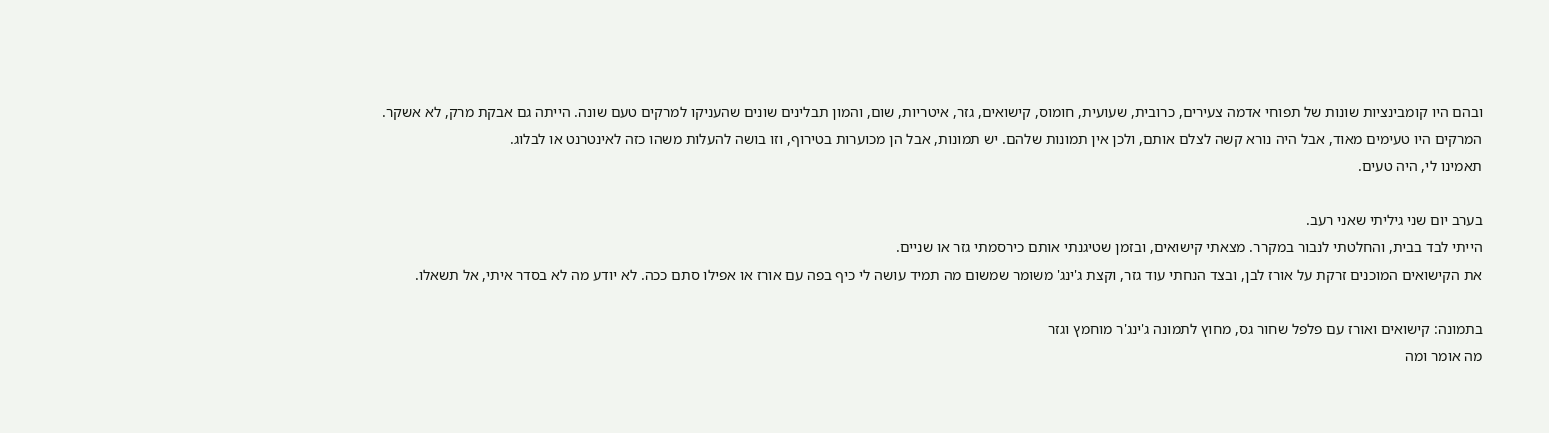ובהם היו קומבינציות שונות של תפוחי אדמה צעירים, כרובית, שעועית, חומוס, קישואים, גזר, איטריות, שום, והמון תבלינים שונים שהעניקו למרקים טעם שונה. הייתה גם אבקת מרק, לא אשקר.
המרקים היו טעימים מאוד, אבל היה נורא קשה לצלם אותם, ולכן אין תמונות שלהם. יש תמונות, אבל הן מכוערות בטירוף, וזו בושה להעלות משהו כזה לאינטרנט או לבלוג.
תאמינו לי, היה טעים.

בערב יום שני גיליתי שאני רעב.
הייתי לבד בבית, והחלטתי לנבור במקרר. מצאתי קישואים, ובזמן שטיגנתי אותם כירסמתי גזר או שניים.
את הקישואים המוכנים זרקת על אורז לבן, ובצד הנחתי עוד גזר, וקצת ג'ינג' משומר שמשום מה תמיד עושה לי כיף בפה עם אורז או אפילו סתם ככה. לא יודע מה לא בסדר איתי, אל תשאלו.

בתמונה: קישואים ואורז עם פלפל שחור גס, מחוץ לתמונה ג'ינג'ר מוחמץ וגזר
מה אומר ומה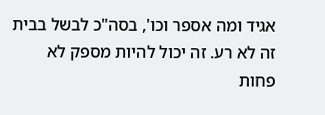אגיד ומה אספר וכו', בסה"כ לבשל בבית זה לא רע. זה יכול להיות מספק לא פחות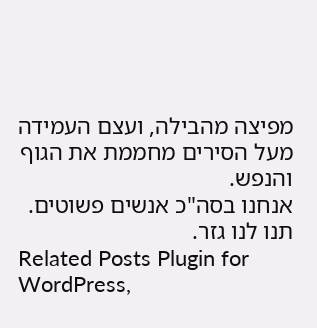מפיצה מהבילה, ועצם העמידה מעל הסירים מחממת את הגוף והנפש.
אנחנו בסה"כ אנשים פשוטים.
תנו לנו גזר.
Related Posts Plugin for WordPress,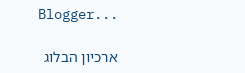Blogger...

ארכיון הבלוג